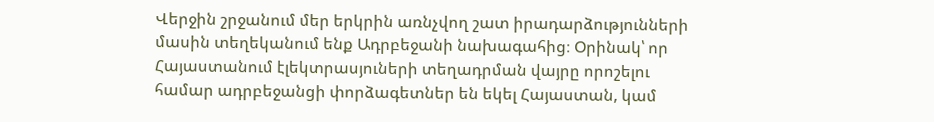Վերջին շրջանում մեր երկրին առնչվող շատ իրադարձությունների մասին տեղեկանում ենք Ադրբեջանի նախագահից։ Օրինակ՝ որ Հայաստանում էլեկտրասյուների տեղադրման վայրը որոշելու համար ադրբեջանցի փորձագետներ են եկել Հայաստան, կամ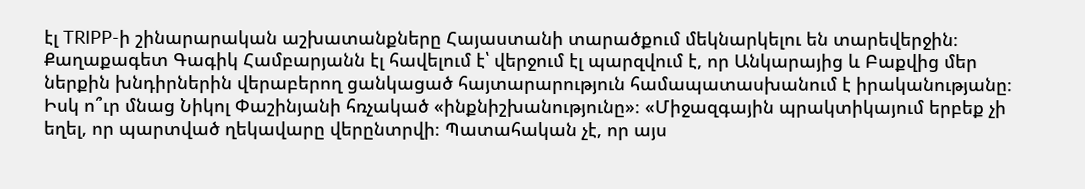էլ TRIPP-ի շինարարական աշխատանքները Հայաստանի տարածքում մեկնարկելու են տարեվերջին։ Քաղաքագետ Գագիկ Համբարյանն էլ հավելում է՝ վերջում էլ պարզվում է, որ Անկարայից և Բաքվից մեր ներքին խնդիրներին վերաբերող ցանկացած հայտարարություն համապատասխանում է իրականությանը։ Իսկ ո՞ւր մնաց Նիկոլ Փաշինյանի հռչակած «ինքնիշխանությունը»։ «Միջազգային պրակտիկայում երբեք չի եղել, որ պարտված ղեկավարը վերընտրվի։ Պատահական չէ, որ այս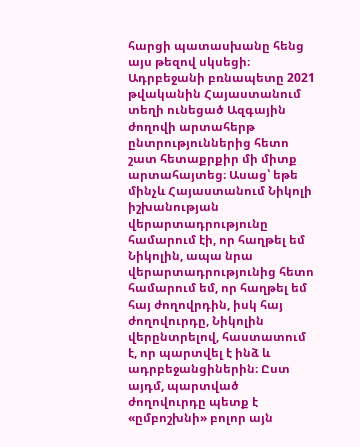հարցի պատասխանը հենց այս թեզով սկսեցի։ Ադրբեջանի բռնապետը 2021 թվականին Հայաստանում տեղի ունեցած Ազգային ժողովի արտահերթ ընտրություններից հետո շատ հետաքրքիր մի միտք արտահայտեց։ Ասաց՝ եթե մինչև Հայաստանում Նիկոլի իշխանության վերարտադրությունը համարում էի, որ հաղթել եմ Նիկոլին, ապա նրա վերարտադրությունից հետո համարում եմ, որ հաղթել եմ հայ ժողովրդին, իսկ հայ ժողովուրդը, Նիկոլին վերընտրելով, հաստատում է, որ պարտվել է ինձ և ադրբեջանցիներին։ Ըստ այդմ, պարտված ժողովուրդը պետք է «ըմբոշխնի» բոլոր այն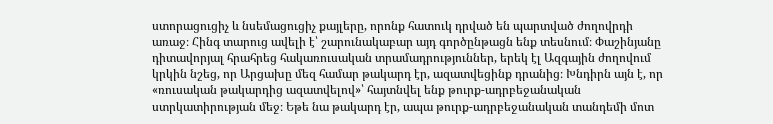ստորացուցիչ և նսեմացուցիչ քայլերը, որոնք հատուկ դրված են պարտված ժողովրդի առաջ։ Հինգ տարուց ավելի է՝ շարունակաբար այդ գործընթացն ենք տեսնում։ Փաշինյանը դիտավորյալ հրահրեց հակառուսական տրամադրություններ, երեկ էլ Ազգային ժողովում կրկին նշեց, որ Արցախը մեզ համար թակարդ էր, ազատվեցինք դրանից։ Խնդիրն այն է, որ «ռուսական թակարդից ազատվելով»՝ հայտնվել ենք թուրք-ադրբեջանական ստրկատիրության մեջ։ Եթե նա թակարդ էր, ապա թուրք-ադրբեջանական տանդեմի մոտ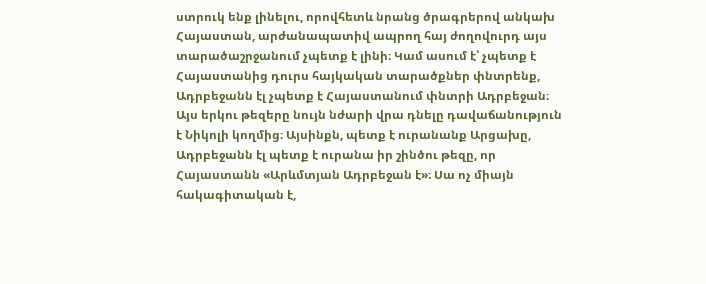ստրուկ ենք լինելու, որովհետև նրանց ծրագրերով անկախ Հայաստան, արժանապատիվ ապրող հայ ժողովուրդ այս տարածաշրջանում չպետք է լինի։ Կամ ասում է՝ չպետք է Հայաստանից դուրս հայկական տարածքներ փնտրենք, Ադրբեջանն էլ չպետք է Հայաստանում փնտրի Ադրբեջան։ Այս երկու թեզերը նույն նժարի վրա դնելը դավաճանություն է Նիկոլի կողմից։ Այսինքն, պետք է ուրանանք Արցախը, Ադրբեջանն էլ պետք է ուրանա իր շինծու թեզը, որ Հայաստանն «Արևմտյան Ադրբեջան է»։ Սա ոչ միայն հակագիտական է,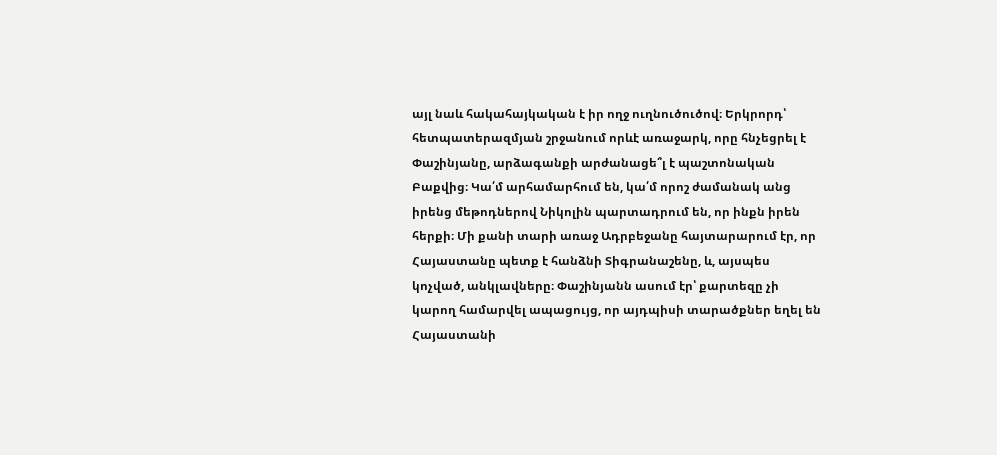այլ նաև հակահայկական է իր ողջ ուղնուծուծով։ Երկրորդ՝ հետպատերազմյան շրջանում որևէ առաջարկ, որը հնչեցրել է Փաշինյանը, արձագանքի արժանացե՞լ է պաշտոնական Բաքվից։ Կա՛մ արհամարհում են, կա՛մ որոշ ժամանակ անց իրենց մեթոդներով Նիկոլին պարտադրում են, որ ինքն իրեն հերքի։ Մի քանի տարի առաջ Ադրբեջանը հայտարարում էր, որ Հայաստանը պետք է հանձնի Տիգրանաշենը, և, այսպես կոչված, անկլավները։ Փաշինյանն ասում էր՝ քարտեզը չի կարող համարվել ապացույց, որ այդպիսի տարածքներ եղել են Հայաստանի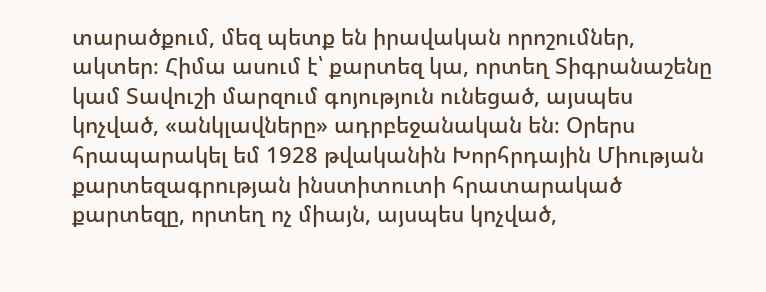տարածքում, մեզ պետք են իրավական որոշումներ, ակտեր։ Հիմա ասում է՝ քարտեզ կա, որտեղ Տիգրանաշենը կամ Տավուշի մարզում գոյություն ունեցած, այսպես կոչված, «անկլավները» ադրբեջանական են։ Օրերս հրապարակել եմ 1928 թվականին Խորհրդային Միության քարտեզագրության ինստիտուտի հրատարակած քարտեզը, որտեղ ոչ միայն, այսպես կոչված,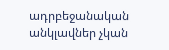ադրբեջանական անկլավներ չկան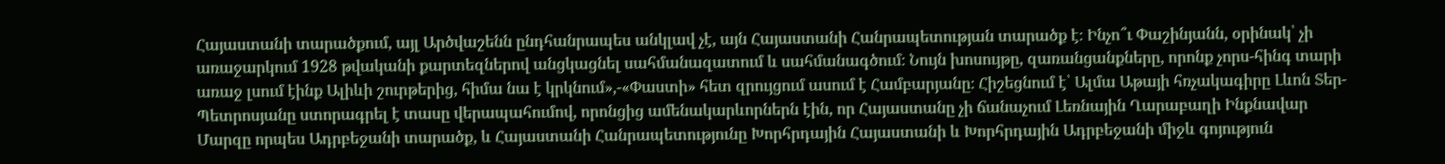Հայաստանի տարածքում, այլ Արծվաշենն ընդհանրապես անկլավ չէ, այն Հայաստանի Հանրապետության տարածք է։ Ինչո՞ւ Փաշինյանն, օրինակ՝ չի առաջարկում 1928 թվականի քարտեզներով անցկացնել սահմանազատում և սահմանագծում։ Նույն խոսույթը, զառանցանքները, որոնք չորս-հինգ տարի առաջ լսում էինք Ալիևի շուրթերից, հիմա նա է կրկնում»,-«Փաստի» հետ զրույցում ասում է Համբարյանը։ Հիշեցնում է՝ Ալմա Աթայի հռչակագիրը Լևոն Տեր-Պետրոսյանը ստորագրել է տասը վերապահումով, որոնցից ամենակարևորներն էին, որ Հայաստանը չի ճանաչում Լեռնային Ղարաբաղի Ինքնավար Մարզը որպես Ադրբեջանի տարածք, և Հայաստանի Հանրապետությունը Խորհրդային Հայաստանի և Խորհրդային Ադրբեջանի միջև գոյություն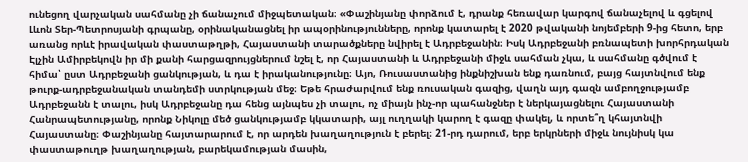ունեցող վարչական սահմանը չի ճանաչում միջպետական։ «Փաշինյանը փորձում է, դրանք հեռավար կարգով ճանաչելով և գցելով Լևոն Տեր-Պետրոսյանի գրպանը, օրինականացնել իր ապօրինությունները, որոնք կատարել է 2020 թվականի նոյեմբերի 9-ից հետո, երբ առանց որևէ իրավական փաստաթղթի, Հայաստանի տարածքները նվիրել է Ադրբեջանին։ Իսկ Ադրբեջանի բռնապետի խորհրդական Էլչին Ամիրբեկովն իր մի քանի հարցազրույցներում նշել է, որ Հայաստանի և Ադրբեջանի միջև սահման չկա, և սահմանը գծվում է հիմա՝ ըստ Ադրբեջանի ցանկության, և դա է իրականությունը։ Այո, Ռուսաստանից ինքնիշխան ենք դառնում, բայց հայտնվում ենք թուրք-ադրբեջանական տանդեմի ստրկության մեջ։ Եթե հրաժարվում ենք ռուսական գազից, վաղն այդ գազն ամբողջությամբ Ադրբեջանն է տալու, իսկ Ադրբեջանը դա հենց այնպես չի տալու, ոչ միայն ինչ-որ պահանջներ է ներկայացնելու Հայաստանի Հանրապետությանը, որոնք Նիկոլը մեծ ցանկությամբ կկատարի, այլ ուղղակի կարող է գազը փակել, և որտե՞ղ կհայտնվի Հայաստանը։ Փաշինյանը հայտարարում է, որ արդեն խաղաղություն է բերել։ 21-րդ դարում, երբ երկրների միջև նույնիսկ կա փաստաթուղթ խաղաղության, բարեկամության մասին,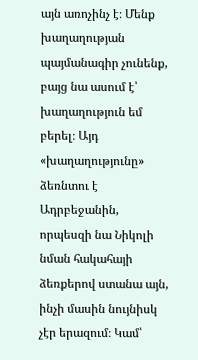այն առոչինչ է։ Մենք խաղաղության պայմանագիր չունենք, բայց նա ասում է՝ խաղաղություն եմ բերել։ Այդ «խաղաղությունը» ձեռնտու է Ադրբեջանին, որպեսզի նա Նիկոլի նման հակահայի ձեռքերով ստանա այն, ինչի մասին նույնիսկ չէր երազում։ Կամ՝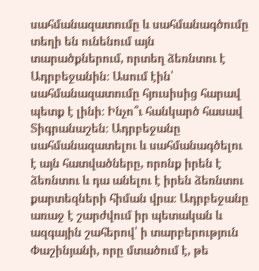սահմանազատումը և սահմանագծումը տեղի են ունենում այն տարածքներում, որտեղ ձեռնտու է Ադրբեջանին։ Ասում էին՝ սահմանազատումը հյուսիսից հարավ պետք է լինի։ Ինչո՞ւ հանկարծ հասավ Տիգրանաշեն։ Ադրբեջանը սահմանազատելու և սահմանագծելու է այն հատվածները, որոնք իրեն է ձեռնտու և դա անելու է իրեն ձեռնտու քարտեզների հիման վրա։ Ադրբեջանը առաջ է շարժվում իր պետական և ազգային շահերով՝ ի տարբերություն Փաշինյանի, որը մտածում է, թե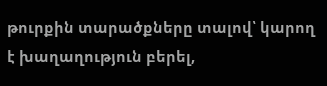թուրքին տարածքները տալով՝ կարող է խաղաղություն բերել,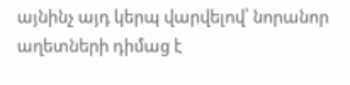այնինչ այդ կերպ վարվելով՝ նորանոր աղետների դիմաց է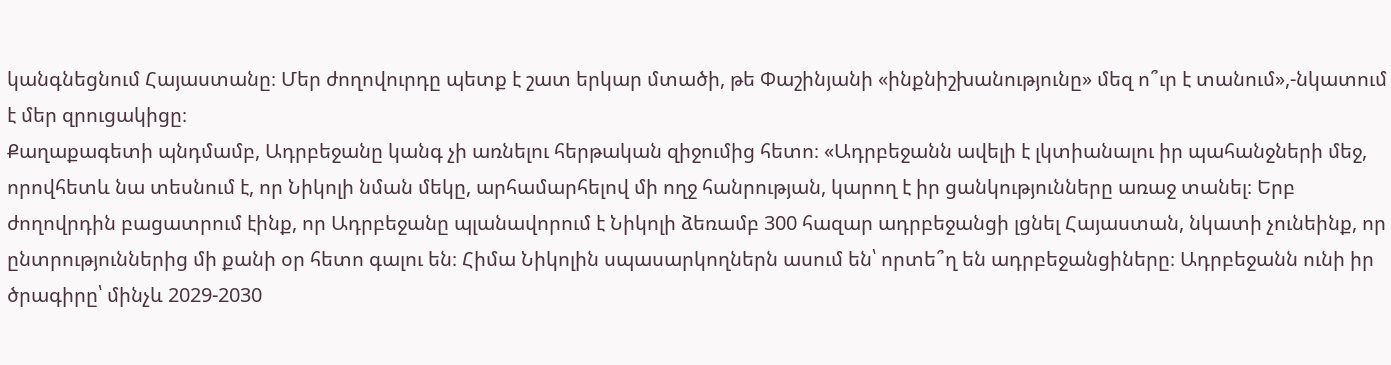կանգնեցնում Հայաստանը։ Մեր ժողովուրդը պետք է շատ երկար մտածի, թե Փաշինյանի «ինքնիշխանությունը» մեզ ո՞ւր է տանում»,-նկատում է մեր զրուցակիցը։
Քաղաքագետի պնդմամբ, Ադրբեջանը կանգ չի առնելու հերթական զիջումից հետո։ «Ադրբեջանն ավելի է լկտիանալու իր պահանջների մեջ, որովհետև նա տեսնում է, որ Նիկոլի նման մեկը, արհամարհելով մի ողջ հանրության, կարող է իր ցանկությունները առաջ տանել։ Երբ ժողովրդին բացատրում էինք, որ Ադրբեջանը պլանավորում է Նիկոլի ձեռամբ 300 հազար ադրբեջանցի լցնել Հայաստան, նկատի չունեինք, որ ընտրություններից մի քանի օր հետո գալու են։ Հիմա Նիկոլին սպասարկողներն ասում են՝ որտե՞ղ են ադրբեջանցիները։ Ադրբեջանն ունի իր ծրագիրը՝ մինչև 2029-2030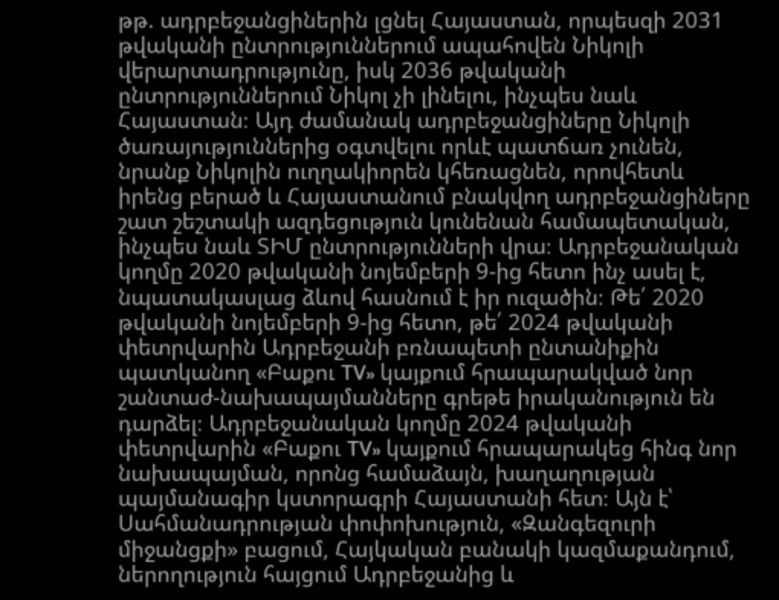թթ. ադրբեջանցիներին լցնել Հայաստան, որպեսզի 2031 թվականի ընտրություններում ապահովեն Նիկոլի վերարտադրությունը, իսկ 2036 թվականի ընտրություններում Նիկոլ չի լինելու, ինչպես նաև Հայաստան։ Այդ ժամանակ ադրբեջանցիները Նիկոլի ծառայություններից օգտվելու որևէ պատճառ չունեն, նրանք Նիկոլին ուղղակիորեն կհեռացնեն, որովհետև իրենց բերած և Հայաստանում բնակվող ադրբեջանցիները շատ շեշտակի ազդեցություն կունենան համապետական, ինչպես նաև ՏԻՄ ընտրությունների վրա։ Ադրբեջանական կողմը 2020 թվականի նոյեմբերի 9-ից հետո ինչ ասել է, նպատակասլաց ձևով հասնում է իր ուզածին։ Թե՛ 2020 թվականի նոյեմբերի 9-ից հետո, թե՛ 2024 թվականի փետրվարին Ադրբեջանի բռնապետի ընտանիքին պատկանող «Բաքու TV» կայքում հրապարակված նոր շանտաժ-նախապայմանները գրեթե իրականություն են դարձել։ Ադրբեջանական կողմը 2024 թվականի փետրվարին «Բաքու TV» կայքում հրապարակեց հինգ նոր նախապայման, որոնց համաձայն, խաղաղության պայմանագիր կստորագրի Հայաստանի հետ։ Այն է՝ Սահմանադրության փոփոխություն, «Զանգեզուրի միջանցքի» բացում, Հայկական բանակի կազմաքանդում, ներողություն հայցում Ադրբեջանից և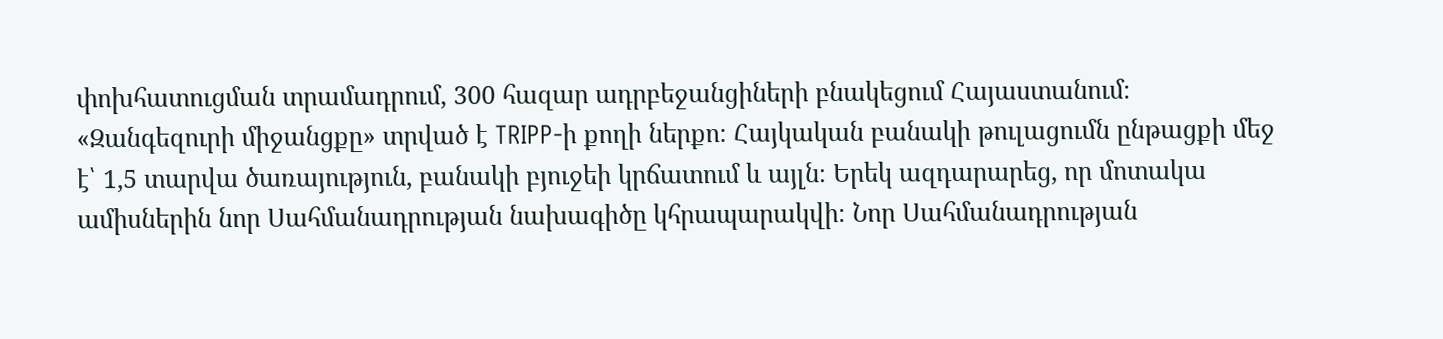փոխհատուցման տրամադրում, 300 հազար ադրբեջանցիների բնակեցում Հայաստանում։ «Զանգեզուրի միջանցքը» տրված է TRIPP-ի քողի ներքո։ Հայկական բանակի թուլացումն ընթացքի մեջ է՝ 1,5 տարվա ծառայություն, բանակի բյուջեի կրճատում և այլն։ Երեկ ազդարարեց, որ մոտակա ամիսներին նոր Սահմանադրության նախագիծը կհրապարակվի։ Նոր Սահմանադրության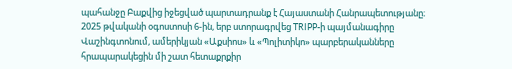պահանջը Բաքվից իջեցված պարտադրանք է Հայաստանի Հանրապետությանը։ 2025 թվականի օգոստոսի 6-ին, երբ ստորագրվեց TRIPP-ի պայմանագիրը Վաշինգտոնում, ամերիկյան «Աքսիոս» և «Պոլիտիկո» պարբերականները հրապարակեցին մի շատ հետաքրքիր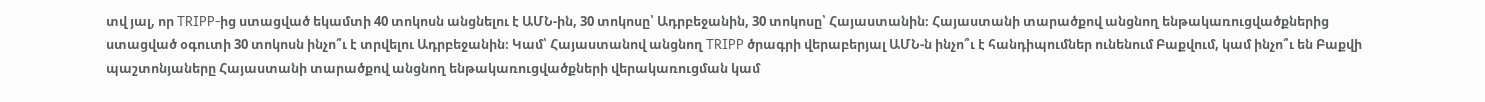տվ յալ, որ TRIPP-ից ստացված եկամտի 40 տոկոսն անցնելու է ԱՄՆ-ին, 30 տոկոսը՝ Ադրբեջանին, 30 տոկոսը՝ Հայաստանին։ Հայաստանի տարածքով անցնող ենթակառուցվածքներից ստացված օգուտի 30 տոկոսն ինչո՞ւ է տրվելու Ադրբեջանին։ Կամ՝ Հայաստանով անցնող TRIPP ծրագրի վերաբերյալ ԱՄՆ-ն ինչո՞ւ է հանդիպումներ ունենում Բաքվում, կամ ինչո՞ւ են Բաքվի պաշտոնյաները Հայաստանի տարածքով անցնող ենթակառուցվածքների վերակառուցման կամ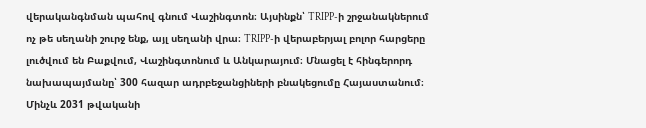վերականգնման պահով գնում Վաշինգտոն։ Այսինքն՝ TRIPP-ի շրջանակներում ոչ թե սեղանի շուրջ ենք, այլ սեղանի վրա։ TRIPP-ի վերաբերյալ բոլոր հարցերը լուծվում են Բաքվում, Վաշինգտոնում և Անկարայում։ Մնացել է հինգերորդ նախապայմանը՝ 300 հազար ադրբեջանցիների բնակեցումը Հայաստանում։ Մինչև 2031 թվականի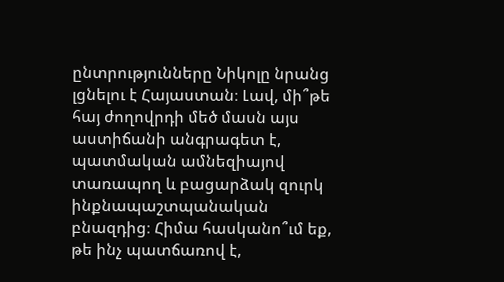ընտրությունները Նիկոլը նրանց լցնելու է Հայաստան։ Լավ, մի՞թե հայ ժողովրդի մեծ մասն այս աստիճանի անգրագետ է, պատմական ամնեզիայով տառապող և բացարձակ զուրկ ինքնապաշտպանական բնազդից։ Հիմա հասկանո՞ւմ եք, թե ինչ պատճառով է,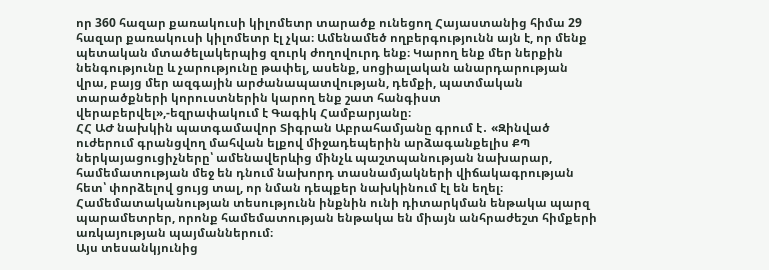որ 360 հազար քառակուսի կիլոմետր տարածք ունեցող Հայաստանից հիմա 29 հազար քառակուսի կիլոմետր էլ չկա։ Ամենամեծ ողբերգությունն այն է, որ մենք պետական մտածելակերպից զուրկ ժողովուրդ ենք։ Կարող ենք մեր ներքին նենգությունը և չարությունը թափել, ասենք, սոցիալական անարդարության վրա, բայց մեր ազգային արժանապատվության, դեմքի, պատմական տարածքների կորուստներին կարող ենք շատ հանգիստ վերաբերվել»,-եզրափակում է Գագիկ Համբարյանը։
ՀՀ ԱԺ նախկին պատգամավոր Տիգրան Աբրահամյանը գրում է․ «Զինված ուժերում գրանցվող մահվան ելքով միջադեպերին արձագանքելիս ՔՊ ներկայացուցիչները՝ ամենավերևից մինչև պաշտպանության նախարար, համեմատության մեջ են դնում նախորդ տասնամյակների վիճակագրության հետ՝ փորձելով ցույց տալ, որ նման դեպքեր նախկինում էլ են եղել։
Համեմատականության տեսությունն ինքնին ունի դիտարկման ենթակա պարզ պարամետրեր, որոնք համեմատության ենթակա են միայն անհրաժեշտ հիմքերի առկայության պայմաններում։
Այս տեսանկյունից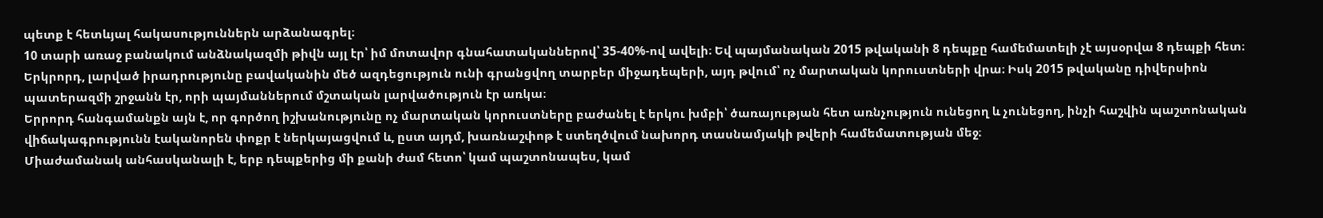պետք է հետևյալ հակասություններն արձանագրել։
10 տարի առաջ բանակում անձնակազմի թիվն այլ էր՝ իմ մոտավոր գնահատականներով՝ 35-40%-ով ավելի։ Եվ պայմանական 2015 թվականի 8 դեպքը համեմատելի չէ այսօրվա 8 դեպքի հետ։
Երկրորդ, լարված իրադրությունը բավականին մեծ ազդեցություն ունի գրանցվող տարբեր միջադեպերի, այդ թվում՝ ոչ մարտական կորուստների վրա։ Իսկ 2015 թվականը դիվերսիոն պատերազմի շրջանն էր, որի պայմաններում մշտական լարվածություն էր առկա։
Երրորդ հանգամանքն այն է, որ գործող իշխանությունը ոչ մարտական կորուստները բաժանել է երկու խմբի՝ ծառայության հետ առնչություն ունեցող և չունեցող, ինչի հաշվին պաշտոնական վիճակագրությունն էականորեն փոքր է ներկայացվում և, ըստ այդմ, խառնաշփոթ է ստեղծվում նախորդ տասնամյակի թվերի համեմատության մեջ։
Միաժամանակ անհասկանալի է, երբ դեպքերից մի քանի ժամ հետո՝ կամ պաշտոնապես, կամ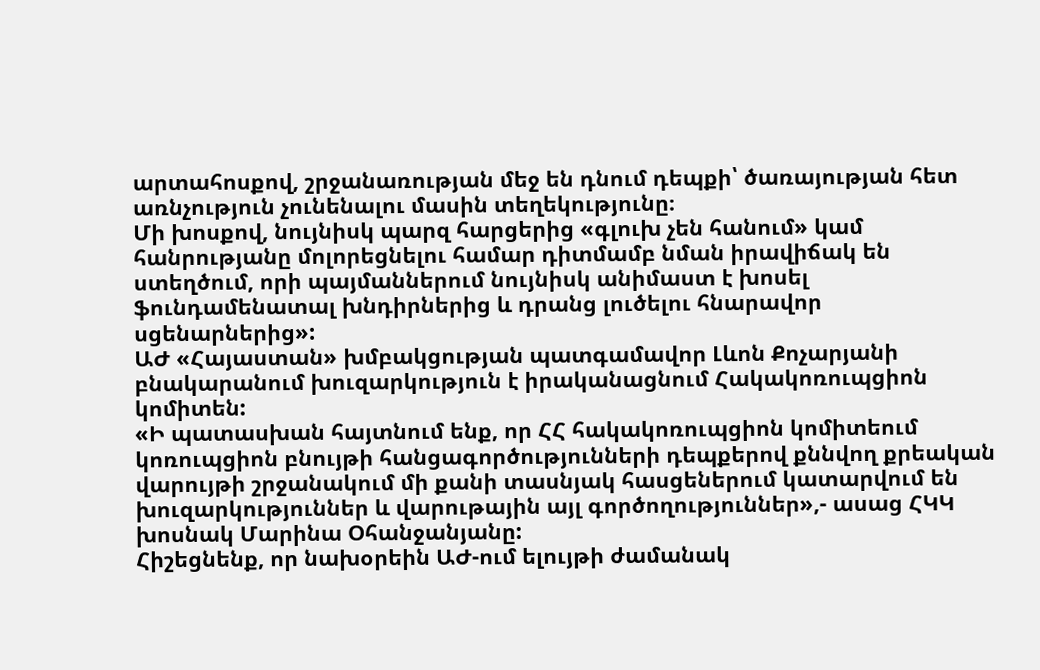արտահոսքով, շրջանառության մեջ են դնում դեպքի՝ ծառայության հետ առնչություն չունենալու մասին տեղեկությունը։
Մի խոսքով, նույնիսկ պարզ հարցերից «գլուխ չեն հանում» կամ հանրությանը մոլորեցնելու համար դիտմամբ նման իրավիճակ են ստեղծում, որի պայմաններում նույնիսկ անիմաստ է խոսել ֆունդամենատալ խնդիրներից և դրանց լուծելու հնարավոր սցենարներից»:
ԱԺ «Հայաստան» խմբակցության պատգամավոր Լևոն Քոչարյանի բնակարանում խուզարկություն է իրականացնում Հակակոռուպցիոն կոմիտեն:
«Ի պատասխան հայտնում ենք, որ ՀՀ հակակոռուպցիոն կոմիտեում կոռուպցիոն բնույթի հանցագործությունների դեպքերով քննվող քրեական վարույթի շրջանակում մի քանի տասնյակ հասցեներում կատարվում են խուզարկություններ և վարութային այլ գործողություններ»,- ասաց ՀԿԿ խոսնակ Մարինա Օհանջանյանը:
Հիշեցնենք, որ նախօրեին ԱԺ-ում ելույթի ժամանակ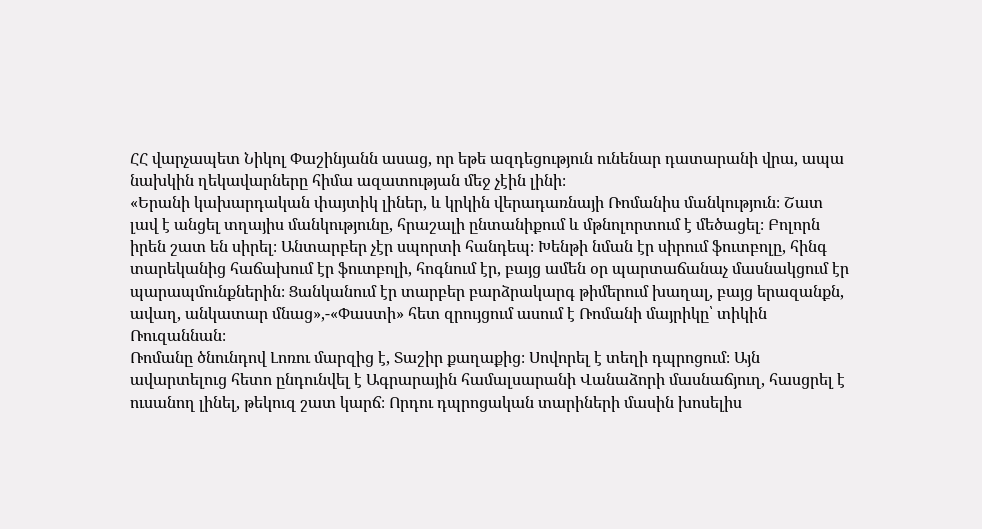ՀՀ վարչապետ Նիկոլ Փաշինյանն ասաց, որ եթե ազդեցություն ունենար դատարանի վրա, ապա նախկին ղեկավարները հիմա ազատության մեջ չէին լինի։
«Երանի կախարդական փայտիկ լիներ, և կրկին վերադառնայի Ռոմանիս մանկություն։ Շատ լավ է անցել տղայիս մանկությունը, հրաշալի ընտանիքում և մթնոլորտում է մեծացել։ Բոլորն իրեն շատ են սիրել։ Անտարբեր չէր սպորտի հանդեպ։ Խենթի նման էր սիրում ֆուտբոլը, հինգ տարեկանից հաճախում էր ֆուտբոլի, հոգնում էր, բայց ամեն օր պարտաճանաչ մասնակցում էր պարապմունքներին։ Ցանկանում էր տարբեր բարձրակարգ թիմերում խաղալ, բայց երազանքն, ավաղ, անկատար մնաց»,-«Փաստի» հետ զրույցում ասում է Ռոմանի մայրիկը՝ տիկին Ռուզաննան։
Ռոմանը ծնունդով Լոռու մարզից է, Տաշիր քաղաքից։ Սովորել է տեղի դպրոցում։ Այն ավարտելուց հետո ընդունվել է Ագրարային համալսարանի Վանաձորի մասնաճյուղ, հասցրել է ուսանող լինել, թեկուզ շատ կարճ։ Որդու դպրոցական տարիների մասին խոսելիս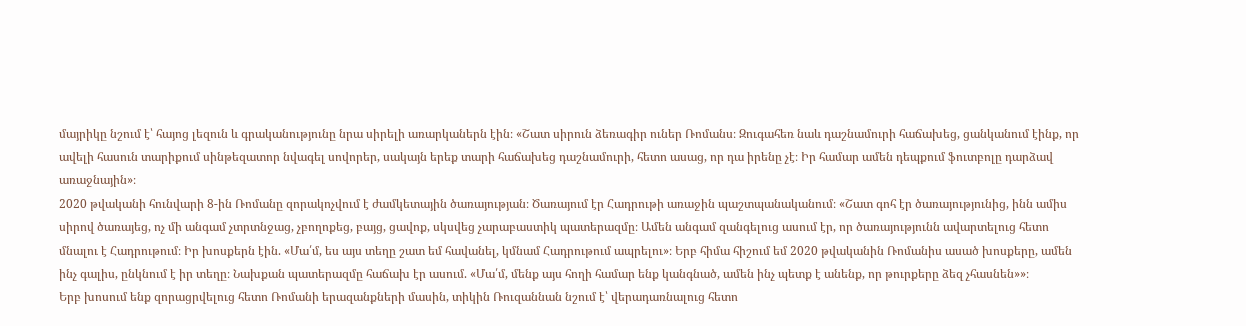մայրիկը նշում է՝ հայոց լեզուն և գրականությունը նրա սիրելի առարկաներն էին։ «Շատ սիրուն ձեռագիր ուներ Ռոմանս։ Զուգահեռ նաև դաշնամուրի հաճախեց, ցանկանում էինք, որ ավելի հասուն տարիքում սինթեզատոր նվագել սովորեր, սակայն երեք տարի հաճախեց դաշնամուրի, հետո ասաց, որ դա իրենը չէ։ Իր համար ամեն դեպքում ֆուտբոլը դարձավ առաջնային»։
2020 թվականի հունվարի 8-ին Ռոմանը զորակոչվում է ժամկետային ծառայության։ Ծառայում էր Հադրութի առաջին պաշտպանականում։ «Շատ գոհ էր ծառայությունից, ինն ամիս սիրով ծառայեց, ոչ մի անգամ չտրտնջաց, չբողոքեց, բայց, ցավոք, սկսվեց չարաբաստիկ պատերազմը։ Ամեն անգամ զանգելուց ասում էր, որ ծառայությունն ավարտելուց հետո մնալու է Հադրութում։ Իր խոսքերն էին. «Մա՛մ, ես այս տեղը շատ եմ հավանել, կմնամ Հադրութում ապրելու»։ Երբ հիմա հիշում եմ 2020 թվականին Ռոմանիս ասած խոսքերը, ամեն ինչ գալիս, ընկնում է իր տեղը։ Նախքան պատերազմը հաճախ էր ասում. «Մա՛մ, մենք այս հողի համար ենք կանգնած, ամեն ինչ պետք է անենք, որ թուրքերը ձեզ չհասնեն»»։
Երբ խոսում ենք զորացրվելուց հետո Ռոմանի երազանքների մասին, տիկին Ռուզաննան նշում է՝ վերադառնալուց հետո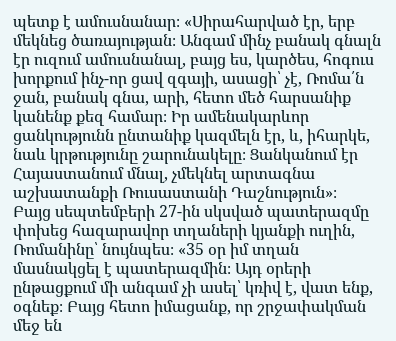պետք է ամուսնանար։ «Սիրահարված էր, երբ մեկնեց ծառայության։ Անգամ մինչ բանակ գնալն էր ուզում ամուսնանալ, բայց ես, կարծես, հոգուս խորքում ինչ-որ ցավ զգայի, ասացի՝ չէ, Ռոմա՛ն ջան, բանակ գնա, արի, հետո մեծ հարսանիք կանենք քեզ համար։ Իր ամենակարևոր ցանկությունն ընտանիք կազմելն էր, և, իհարկե, նաև կրթությունը շարունակելը։ Ցանկանում էր Հայաստանում մնալ, չմեկնել արտագնա աշխատանքի Ռուսաստանի Դաշնություն»։
Բայց սեպտեմբերի 27-ին սկսված պատերազմը փոխեց հազարավոր տղաների կյանքի ուղին, Ռոմանինը՝ նույնպես։ «35 օր իմ տղան մասնակցել է պատերազմին։ Այդ օրերի ընթացքում մի անգամ չի ասել՝ կռիվ է, վատ ենք, օգնեք։ Բայց հետո իմացանք, որ շրջափակման մեջ են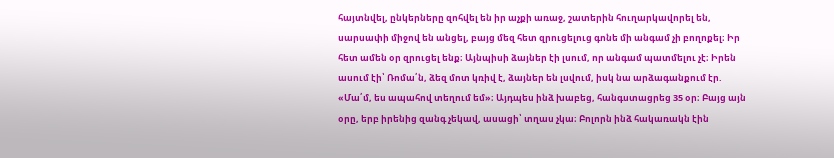հայտնվել, ընկերները զոհվել են իր աչքի առաջ, շատերին հուղարկավորել են, սարսափի միջով են անցել, բայց մեզ հետ զրուցելուց գոնե մի անգամ չի բողոքել։ Իր հետ ամեն օր զրուցել ենք։ Այնպիսի ձայներ էի լսում, որ անգամ պատմելու չէ։ Իրեն ասում էի՝ Ռոմա՛ն, ձեզ մոտ կռիվ է, ձայներ են լսվում, իսկ նա արձագանքում էր. «Մա՛մ, ես ապահով տեղում եմ»։ Այդպես ինձ խաբեց, հանգստացրեց 35 օր։ Բայց այն օրը, երբ իրենից զանգ չեկավ, ասացի՝ տղաս չկա։ Բոլորն ինձ հակառակն էին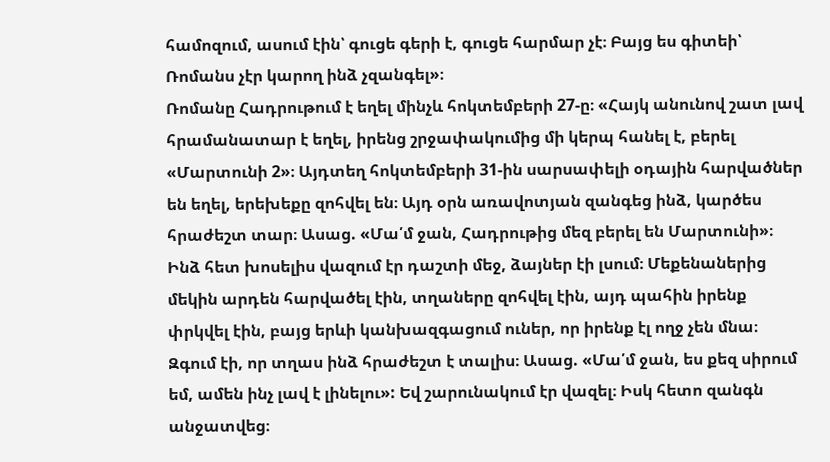համոզում, ասում էին՝ գուցե գերի է, գուցե հարմար չէ։ Բայց ես գիտեի՝ Ռոմանս չէր կարող ինձ չզանգել»։
Ռոմանը Հադրութում է եղել մինչև հոկտեմբերի 27-ը։ «Հայկ անունով շատ լավ հրամանատար է եղել, իրենց շրջափակումից մի կերպ հանել է, բերել «Մարտունի 2»։ Այդտեղ հոկտեմբերի 31-ին սարսափելի օդային հարվածներ են եղել, երեխեքը զոհվել են։ Այդ օրն առավոտյան զանգեց ինձ, կարծես հրաժեշտ տար։ Ասաց. «Մա՛մ ջան, Հադրութից մեզ բերել են Մարտունի»։ Ինձ հետ խոսելիս վազում էր դաշտի մեջ, ձայներ էի լսում։ Մեքենաներից մեկին արդեն հարվածել էին, տղաները զոհվել էին, այդ պահին իրենք փրկվել էին, բայց երևի կանխազգացում ուներ, որ իրենք էլ ողջ չեն մնա։ Զգում էի, որ տղաս ինձ հրաժեշտ է տալիս։ Ասաց. «Մա՛մ ջան, ես քեզ սիրում եմ, ամեն ինչ լավ է լինելու»: Եվ շարունակում էր վազել։ Իսկ հետո զանգն անջատվեց։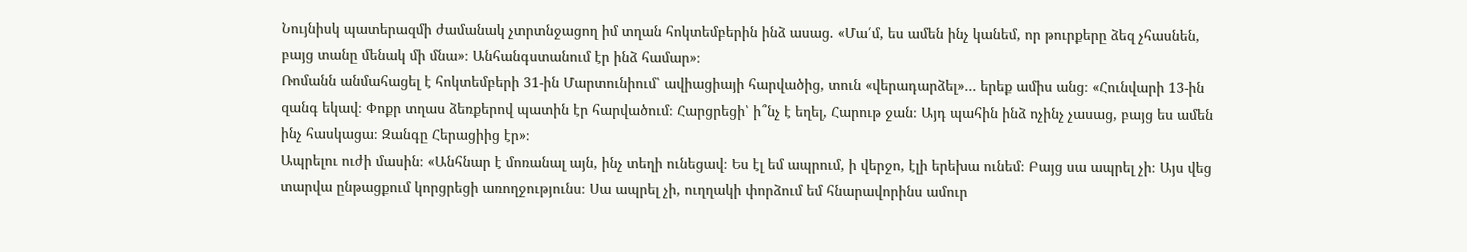Նույնիսկ պատերազմի ժամանակ չտրտնջացող իմ տղան հոկտեմբերին ինձ ասաց. «Մա՛մ, ես ամեն ինչ կանեմ, որ թուրքերը ձեզ չհասնեն, բայց տանը մենակ մի մնա»։ Անհանգստանում էր ինձ համար»։
Ռոմանն անմահացել է հոկտեմբերի 31-ին Մարտունիում՝ ավիացիայի հարվածից, տուն «վերադարձել»… երեք ամիս անց։ «Հունվարի 13-ին զանգ եկավ։ Փոքր տղաս ձեռքերով պատին էր հարվածում։ Հարցրեցի՝ ի՞նչ է եղել, Հարութ ջան։ Այդ պահին ինձ ոչինչ չասաց, բայց ես ամեն ինչ հասկացա։ Զանգը Հերացիից էր»։
Ապրելու ուժի մասին։ «Անհնար է մոռանալ այն, ինչ տեղի ունեցավ։ Ես էլ եմ ապրում, ի վերջո, էլի երեխա ունեմ։ Բայց սա ապրել չի։ Այս վեց տարվա ընթացքում կորցրեցի առողջությունս։ Սա ապրել չի, ուղղակի փորձում եմ հնարավորինս ամուր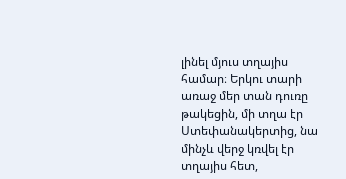լինել մյուս տղայիս համար։ Երկու տարի առաջ մեր տան դուռը թակեցին, մի տղա էր Ստեփանակերտից, նա մինչև վերջ կռվել էր տղայիս հետ,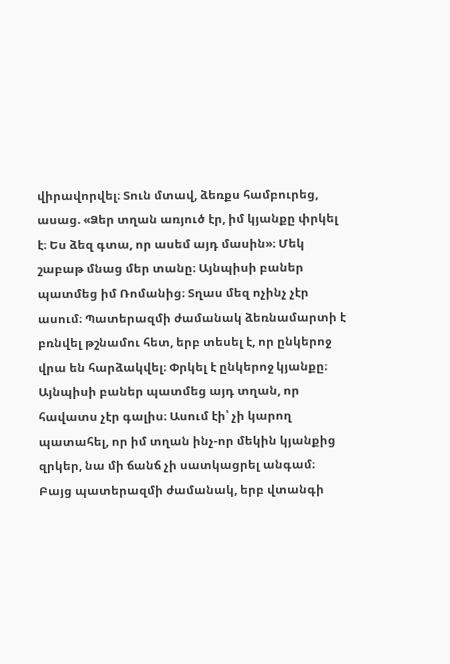վիրավորվել։ Տուն մտավ, ձեռքս համբուրեց, ասաց. «Ձեր տղան առյուծ էր, իմ կյանքը փրկել է։ Ես ձեզ գտա, որ ասեմ այդ մասին»։ Մեկ շաբաթ մնաց մեր տանը։ Այնպիսի բաներ պատմեց իմ Ռոմանից։ Տղաս մեզ ոչինչ չէր ասում։ Պատերազմի ժամանակ ձեռնամարտի է բռնվել թշնամու հետ, երբ տեսել է, որ ընկերոջ վրա են հարձակվել։ Փրկել է ընկերոջ կյանքը։ Այնպիսի բաներ պատմեց այդ տղան, որ հավատս չէր գալիս։ Ասում էի՝ չի կարող պատահել, որ իմ տղան ինչ-որ մեկին կյանքից զրկեր, նա մի ճանճ չի սատկացրել անգամ։ Բայց պատերազմի ժամանակ, երբ վտանգի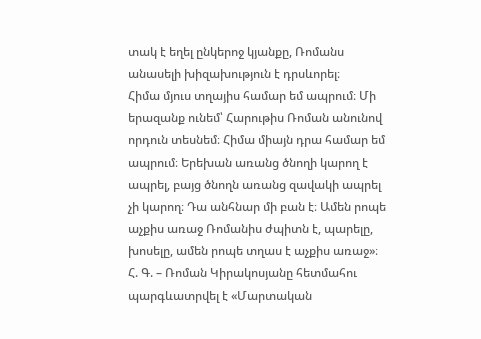տակ է եղել ընկերոջ կյանքը, Ռոմանս անասելի խիզախություն է դրսևորել։
Հիմա մյուս տղայիս համար եմ ապրում։ Մի երազանք ունեմ՝ Հարութիս Ռոման անունով որդուն տեսնեմ։ Հիմա միայն դրա համար եմ ապրում։ Երեխան առանց ծնողի կարող է ապրել, բայց ծնողն առանց զավակի ապրել չի կարող։ Դա անհնար մի բան է։ Ամեն րոպե աչքիս առաջ Ռոմանիս ժպիտն է, պարելը, խոսելը, ամեն րոպե տղաս է աչքիս առաջ»։
Հ. Գ. – Ռոման Կիրակոսյանը հետմահու պարգևատրվել է «Մարտական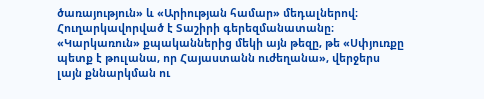ծառայություն» և «Արիության համար» մեդալներով։ Հուղարկավորված է Տաշիրի գերեզմանատանը։
«Կարկառուն» քպականներից մեկի այն թեզը, թե «Սփյուռքը պետք է թուլանա, որ Հայաստանն ուժեղանա», վերջերս լայն քննարկման ու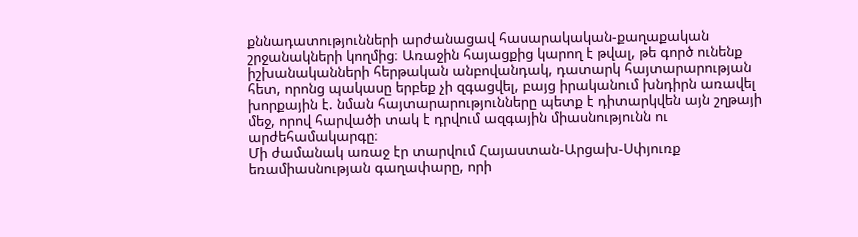քննադատությունների արժանացավ հասարակական-քաղաքական շրջանակների կողմից։ Առաջին հայացքից կարող է թվալ, թե գործ ունենք իշխանականների հերթական անբովանդակ, դատարկ հայտարարության հետ, որոնց պակասը երբեք չի զգացվել, բայց իրականում խնդիրն առավել խորքային է. նման հայտարարությունները պետք է դիտարկվեն այն շղթայի մեջ, որով հարվածի տակ է դրվում ազգային միասնությունն ու արժեհամակարգը։
Մի ժամանակ առաջ էր տարվում Հայաստան-Արցախ-Սփյուռք եռամիասնության գաղափարը, որի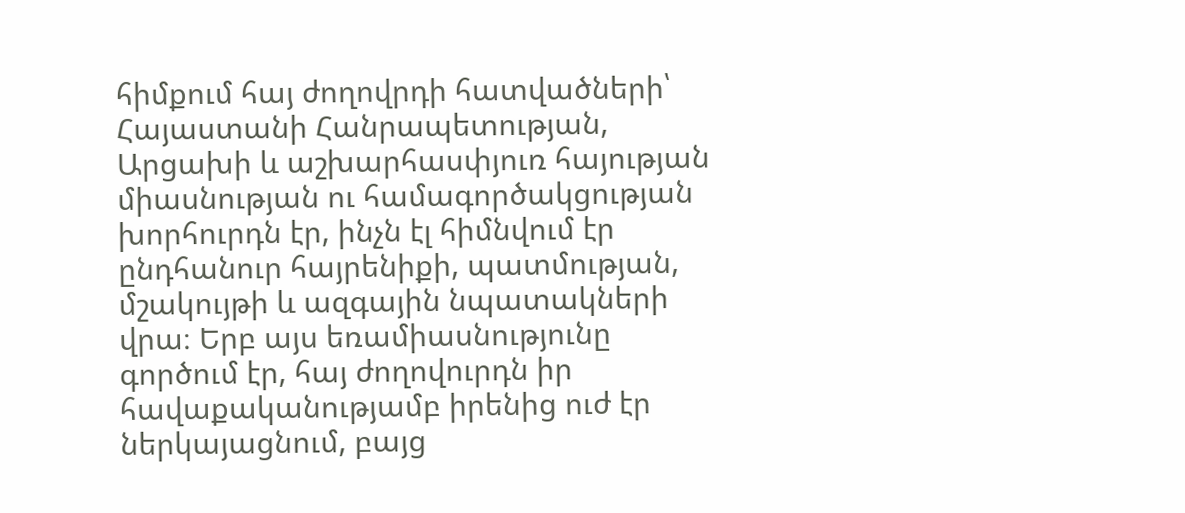հիմքում հայ ժողովրդի հատվածների՝ Հայաստանի Հանրապետության, Արցախի և աշխարհասփյուռ հայության միասնության ու համագործակցության խորհուրդն էր, ինչն էլ հիմնվում էր ընդհանուր հայրենիքի, պատմության, մշակույթի և ազգային նպատակների վրա։ Երբ այս եռամիասնությունը գործում էր, հայ ժողովուրդն իր հավաքականությամբ իրենից ուժ էր ներկայացնում, բայց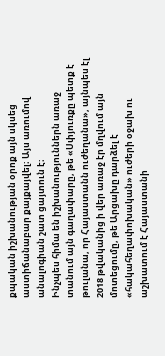քպական իշխանության օրոք այն սկսեց աստիճանաբար քայքայվել։ Այս առումով անալոգիան շատ ցայտուն է։
Ինչպես հիմա են իշխանություններն առաջ տանում այն գաղափարը, թե «Սփյուռքը պետք է թուլանա, որ Հայաստանն ուժեղանա», այնպես էլ 2018 թվականից ի վեր առաջ էր մղվում այն մոտեցումը, թե Արցախը դարձել է «հակահեղափոխական» ուժերի օջախ ու աշխատում է Հայաստանի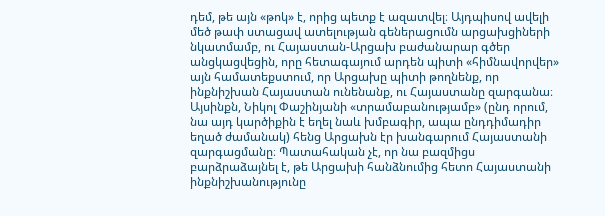դեմ, թե այն «թոկ» է, որից պետք է ազատվել։ Այդպիսով ավելի մեծ թափ ստացավ ատելության գեներացումն արցախցիների նկատմամբ, ու Հայաստան-Արցախ բաժանարար գծեր անցկացվեցին, որը հետագայում արդեն պիտի «հիմնավորվեր» այն համատեքստում, որ Արցախը պիտի թողնենք, որ ինքնիշխան Հայաստան ունենանք, ու Հայաստանը զարգանա։ Այսինքն, Նիկոլ Փաշինյանի «տրամաբանությամբ» (ընդ որում, նա այդ կարծիքին է եղել նաև խմբագիր, ապա ընդդիմադիր եղած ժամանակ) հենց Արցախն էր խանգարում Հայաստանի զարգացմանը։ Պատահական չէ, որ նա բազմիցս բարձրաձայնել է, թե Արցախի հանձնումից հետո Հայաստանի ինքնիշխանությունը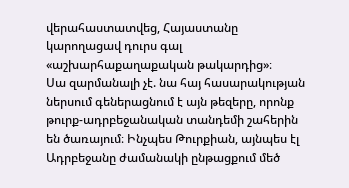վերահաստատվեց, Հայաստանը կարողացավ դուրս գալ «աշխարհաքաղաքական թակարդից»։
Սա զարմանալի չէ. նա հայ հասարակության ներսում գեներացնում է այն թեզերը, որոնք թուրք-ադրբեջանական տանդեմի շահերին են ծառայում։ Ինչպես Թուրքիան, այնպես էլ Ադրբեջանը ժամանակի ընթացքում մեծ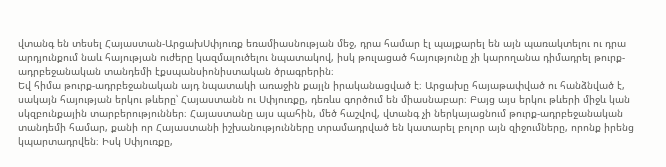վտանգ են տեսել Հայաստան-ԱրցախՍփյուռք եռամիասնության մեջ, դրա համար էլ պայքարել են այն պառակտելու ու դրա արդյունքում նաև հայության ուժերը կազմալուծելու նպատակով, իսկ թուլացած հայությունը չի կարողանա դիմադրել թուրք-ադրբեջանական տանդեմի էքսպանսիոնիստական ծրագրերին։
Եվ հիմա թուրք-ադրբեջանական այդ նպատակի առաջին քայլն իրականացված է։ Արցախը հայաթափված ու հանձնված է, սակայն հայության երկու թևերը՝ Հայաստանն ու Սփյուռքը, դեռևս գործում են միասնաբար։ Բայց այս երկու թևերի միջև կան սկզբունքային տարբերություններ։ Հայաստանը այս պահին, մեծ հաշվով, վտանգ չի ներկայացնում թուրք-ադրբեջանական տանդեմի համար, քանի որ Հայաստանի իշխանությունները տրամադրված են կատարել բոլոր այն զիջումները, որոնք իրենց կպարտադրվեն։ Իսկ Սփյուռքը,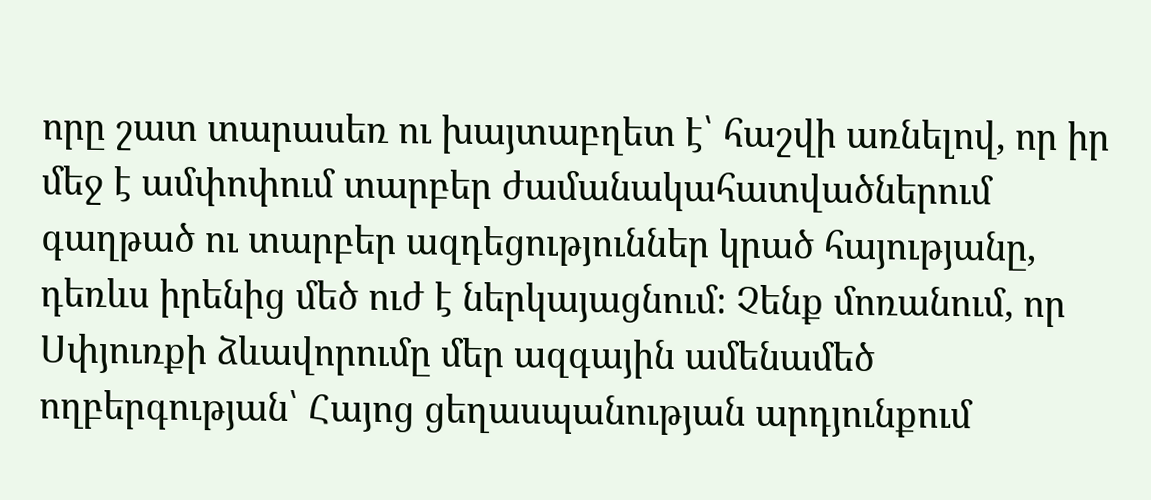որը շատ տարասեռ ու խայտաբղետ է՝ հաշվի առնելով, որ իր մեջ է ամփոփում տարբեր ժամանակահատվածներում գաղթած ու տարբեր ազդեցություններ կրած հայությանը, դեռևս իրենից մեծ ուժ է ներկայացնում։ Չենք մոռանում, որ Սփյուռքի ձևավորումը մեր ազգային ամենամեծ ողբերգության՝ Հայոց ցեղասպանության արդյունքում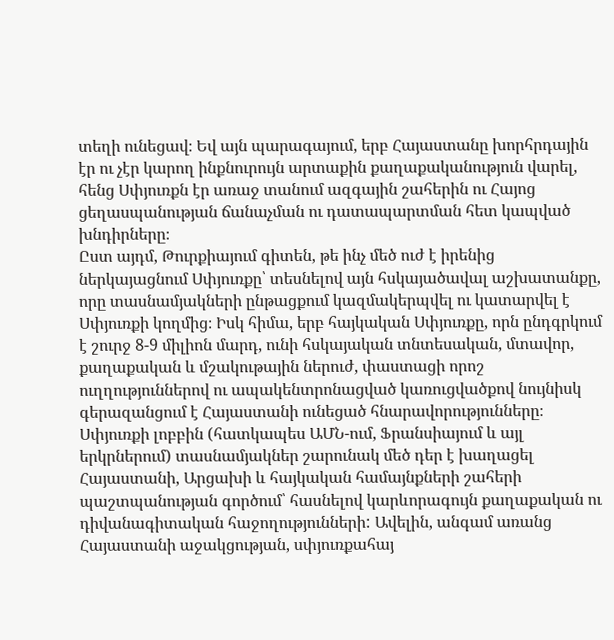տեղի ունեցավ։ Եվ այն պարագայում, երբ Հայաստանը խորհրդային էր ու չէր կարող ինքնուրույն արտաքին քաղաքականություն վարել, հենց Սփյուռքն էր առաջ տանում ազգային շահերին ու Հայոց ցեղասպանության ճանաչման ու դատապարտման հետ կապված խնդիրները։
Ըստ այդմ, Թուրքիայում գիտեն, թե ինչ մեծ ուժ է իրենից ներկայացնում Սփյուռքը՝ տեսնելով այն հսկայածավալ աշխատանքը, որը տասնամյակների ընթացքում կազմակերպվել ու կատարվել է Սփյուռքի կողմից։ Իսկ հիմա, երբ հայկական Սփյուռքը, որն ընդգրկում է շուրջ 8-9 միլիոն մարդ, ունի հսկայական տնտեսական, մտավոր, քաղաքական և մշակութային ներուժ, փաստացի որոշ ուղղություններով ու ապակենտրոնացված կառուցվածքով նույնիսկ գերազանցում է Հայաստանի ունեցած հնարավորությունները։
Սփյուռքի լոբբին (հատկապես ԱՄՆ-ում, Ֆրանսիայում և այլ երկրներում) տասնամյակներ շարունակ մեծ դեր է խաղացել Հայաստանի, Արցախի և հայկական համայնքների շահերի պաշտպանության գործում՝ հասնելով կարևորագույն քաղաքական ու դիվանագիտական հաջողությունների: Ավելին, անգամ առանց Հայաստանի աջակցության, սփյուռքահայ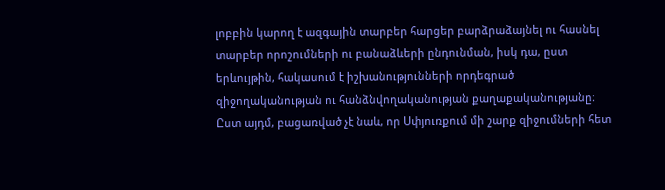լոբբին կարող է ազգային տարբեր հարցեր բարձրաձայնել ու հասնել տարբեր որոշումների ու բանաձևերի ընդունման, իսկ դա, ըստ երևույթին, հակասում է իշխանությունների որդեգրած զիջողականության ու հանձնվողականության քաղաքականությանը։
Ըստ այդմ, բացառված չէ նաև, որ Սփյուռքում մի շարք զիջումների հետ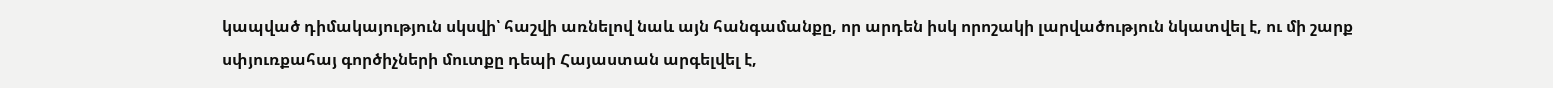կապված դիմակայություն սկսվի՝ հաշվի առնելով նաև այն հանգամանքը, որ արդեն իսկ որոշակի լարվածություն նկատվել է, ու մի շարք սփյուռքահայ գործիչների մուտքը դեպի Հայաստան արգելվել է,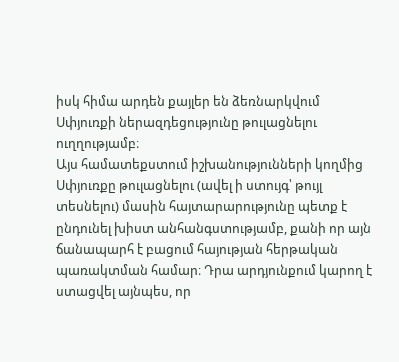իսկ հիմա արդեն քայլեր են ձեռնարկվում Սփյուռքի ներազդեցությունը թուլացնելու ուղղությամբ։
Այս համատեքստում իշխանությունների կողմից Սփյուռքը թուլացնելու (ավել ի ստույգ՝ թույլ տեսնելու) մասին հայտարարությունը պետք է ընդունել խիստ անհանգստությամբ, քանի որ այն ճանապարհ է բացում հայության հերթական պառակտման համար։ Դրա արդյունքում կարող է ստացվել այնպես, որ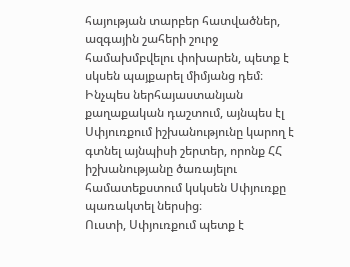հայության տարբեր հատվածներ, ազգային շահերի շուրջ համախմբվելու փոխարեն, պետք է սկսեն պայքարել միմյանց դեմ։ Ինչպես ներհայաստանյան քաղաքական դաշտում, այնպես էլ Սփյուռքում իշխանությունը կարող է գտնել այնպիսի շերտեր, որոնք ՀՀ իշխանությանը ծառայելու համատեքստում կսկսեն Սփյուռքը պառակտել ներսից։
Ուստի, Սփյուռքում պետք է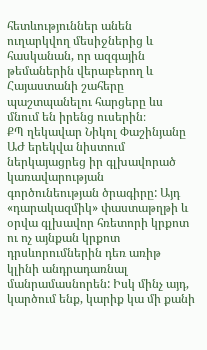հետևություններ անեն ուղարկվող մեսիջներից և հասկանան, որ ազգային թեմաներին վերաբերող և Հայաստանի շահերը պաշտպանելու հարցերը ևս մնում են իրենց ուսերին։
ՔՊ ղեկավար Նիկոլ Փաշինյանը ԱԺ երեկվա նիստում ներկայացրեց իր գլխավորած կառավարության գործունեության ծրագիրը: Այդ «դարակազմիկ» փաստաթղթի և օրվա գլխավոր հռետորի կրքոտ ու ոչ այնքան կրքոտ դրսևորումներին դեռ առիթ կլինի անդրադառնալ մանրամասնորեն: Իսկ մինչ այդ, կարծում ենք, կարիք կա մի քանի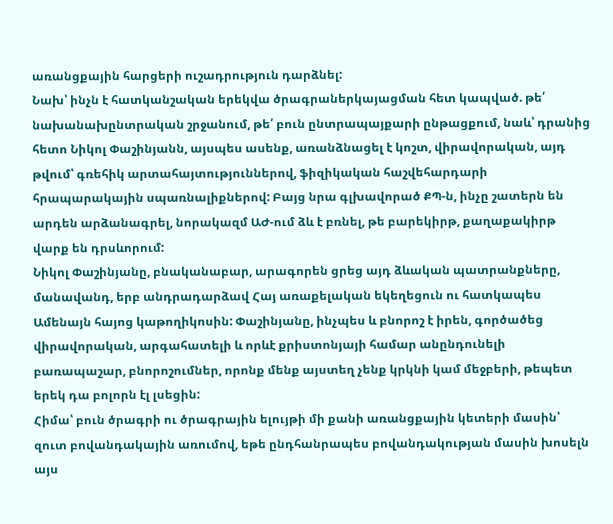առանցքային հարցերի ուշադրություն դարձնել:
Նախ՝ ինչն է հատկանշական երեկվա ծրագրաներկայացման հետ կապված. թե՛ նախանախընտրական շրջանում, թե՛ բուն ընտրապայքարի ընթացքում, նաև՝ դրանից հետո Նիկոլ Փաշինյանն, այսպես ասենք, առանձնացել է կոշտ, վիրավորական, այդ թվում՝ գռեհիկ արտահայտություններով, ֆիզիկական հաշվեհարդարի հրապարակային սպառնալիքներով: Բայց նրա գլխավորած ՔՊ-ն, ինչը շատերն են արդեն արձանագրել, նորակազմ ԱԺ-ում ձև է բռնել, թե բարեկիրթ, քաղաքակիրթ վարք են դրսևորում:
Նիկոլ Փաշինյանը, բնականաբար, արագորեն ցրեց այդ ձևական պատրանքները, մանավանդ, երբ անդրադարձավ Հայ առաքելական եկեղեցուն ու հատկապես Ամենայն հայոց կաթողիկոսին: Փաշինյանը, ինչպես և բնորոշ է իրեն, գործածեց վիրավորական, արգահատելի և որևէ քրիստոնյայի համար անընդունելի բառապաշար, բնորոշումներ, որոնք մենք այստեղ չենք կրկնի կամ մեջբերի, թեպետ երեկ դա բոլորն էլ լսեցին:
Հիմա՝ բուն ծրագրի ու ծրագրային ելույթի մի քանի առանցքային կետերի մասին՝ զուտ բովանդակային առումով, եթե ընդհանրապես բովանդակության մասին խոսելն այս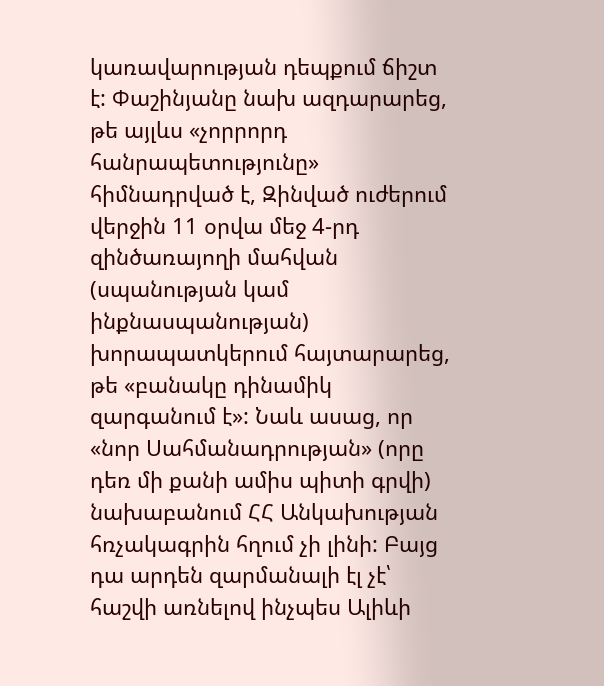կառավարության դեպքում ճիշտ է: Փաշինյանը նախ ազդարարեց, թե այլևս «չորրորդ հանրապետությունը» հիմնադրված է, Զինված ուժերում վերջին 11 օրվա մեջ 4-րդ զինծառայողի մահվան (սպանության կամ ինքնասպանության) խորապատկերում հայտարարեց, թե «բանակը դինամիկ զարգանում է»: Նաև ասաց, որ «նոր Սահմանադրության» (որը դեռ մի քանի ամիս պիտի գրվի) նախաբանում ՀՀ Անկախության հռչակագրին հղում չի լինի: Բայց դա արդեն զարմանալի էլ չէ՝ հաշվի առնելով ինչպես Ալիևի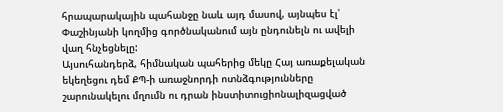հրապարակային պահանջը նաև այդ մասով, այնպես էլ՝ Փաշինյանի կողմից գործնականում այն ընդունելն ու ավելի վաղ հնչեցնելը:
Այսուհանդերձ, հիմնական պահերից մեկը Հայ առաքելական եկեղեցու դեմ ՔՊ-ի առաջնորդի ոտնձգությունները շարունակելու մղումն ու դրան ինստիտուցիոնալիզացված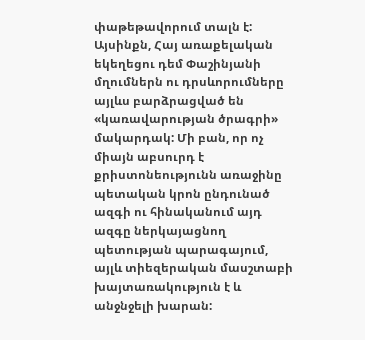փաթեթավորում տալն է: Այսինքն, Հայ առաքելական եկեղեցու դեմ Փաշինյանի մղումներն ու դրսևորումները այլևս բարձրացված են «կառավարության ծրագրի» մակարդակ: Մի բան, որ ոչ միայն աբսուրդ է քրիստոնեությունն առաջինը պետական կրոն ընդունած ազգի ու հինականում այդ ազգը ներկայացնող պետության պարագայում, այլև տիեզերական մասշտաբի խայտառակություն է և անջնջելի խարան: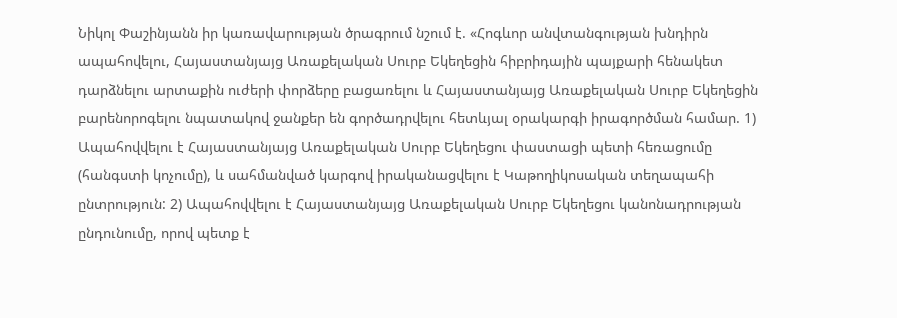Նիկոլ Փաշինյանն իր կառավարության ծրագրում նշում է. «Հոգևոր անվտանգության խնդիրն ապահովելու, Հայաստանյայց Առաքելական Սուրբ Եկեղեցին հիբրիդային պայքարի հենակետ դարձնելու արտաքին ուժերի փորձերը բացառելու և Հայաստանյայց Առաքելական Սուրբ Եկեղեցին բարենորոգելու նպատակով ջանքեր են գործադրվելու հետևյալ օրակարգի իրագործման համար. 1) Ապահովվելու է Հայաստանյայց Առաքելական Սուրբ Եկեղեցու փաստացի պետի հեռացումը (հանգստի կոչումը), և սահմանված կարգով իրականացվելու է Կաթողիկոսական տեղապահի ընտրություն: 2) Ապահովվելու է Հայաստանյայց Առաքելական Սուրբ Եկեղեցու կանոնադրության ընդունումը, որով պետք է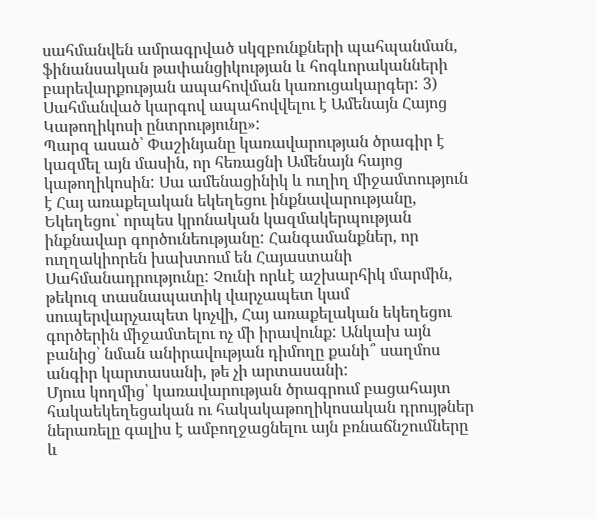սահմանվեն ամրագրված սկզբունքների պահպանման, ֆինանսական թափանցիկության և հոգևորականների բարեվարքության ապահովման կառուցակարգեր: 3) Սահմանված կարգով ապահովվելու է Ամենայն Հայոց Կաթողիկոսի ընտրությունը»:
Պարզ ասած՝ Փաշինյանը կառավարության ծրագիր է կազմել այն մասին, որ հեռացնի Ամենայն հայոց կաթողիկոսին: Սա ամենացինիկ և ուղիղ միջամտություն է Հայ առաքելական եկեղեցու ինքնավարությանը, Եկեղեցու՝ որպես կրոնական կազմակերպության ինքնավար գործունեությանը: Հանգամանքներ, որ ուղղակիորեն խախտում են Հայաստանի Սահմանադրությունը: Չունի որևէ աշխարհիկ մարմին, թեկուզ տասնապատիկ վարչապետ կամ սուպերվարչապետ կոչվի, Հայ առաքելական եկեղեցու գործերին միջամտելու ոչ մի իրավունք: Անկախ այն բանից՝ նման անիրավության դիմողը քանի՞ սաղմոս անգիր կարտասանի, թե չի արտասանի:
Մյուս կողմից՝ կառավարության ծրագրում բացահայտ հակաեկեղեցական ու հակակաթողիկոսական դրույթներ ներառելը գալիս է ամբողջացնելու այն բռնաճնշումները և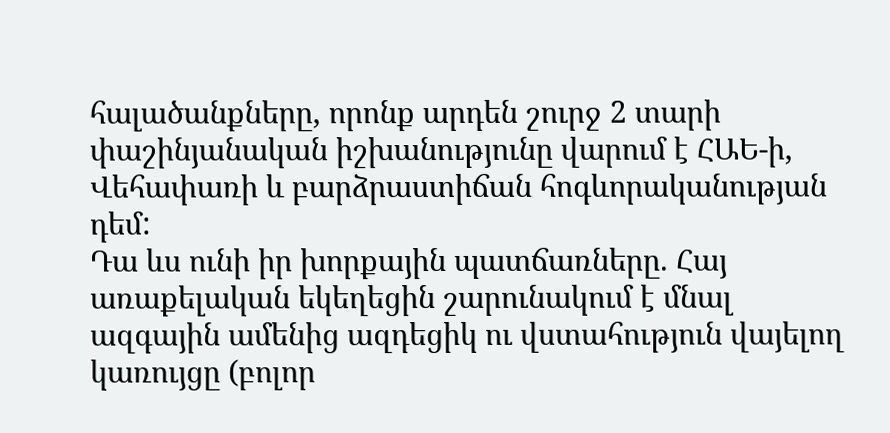հալածանքները, որոնք արդեն շուրջ 2 տարի փաշինյանական իշխանությունը վարում է ՀԱԵ-ի, Վեհափառի և բարձրաստիճան հոգևորականության դեմ:
Դա ևս ունի իր խորքային պատճառները. Հայ առաքելական եկեղեցին շարունակում է մնալ ազգային ամենից ազդեցիկ ու վստահություն վայելող կառույցը (բոլոր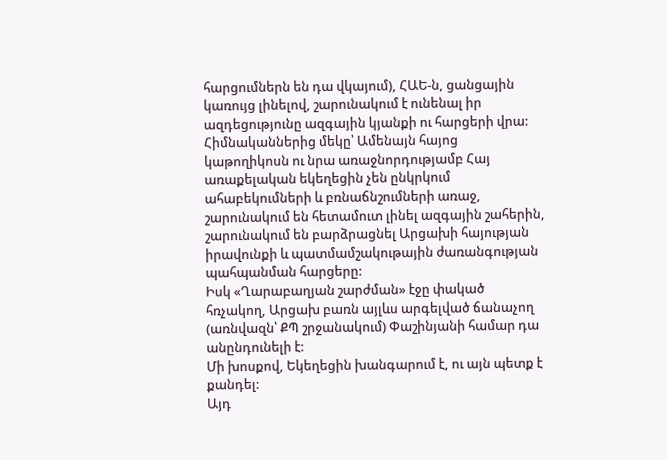հարցումներն են դա վկայում), ՀԱԵ-ն, ցանցային կառույց լինելով, շարունակում է ունենալ իր ազդեցությունը ազգային կյանքի ու հարցերի վրա: Հիմնականներից մեկը՝ Ամենայն հայոց կաթողիկոսն ու նրա առաջնորդությամբ Հայ առաքելական եկեղեցին չեն ընկրկում ահաբեկումների և բռնաճնշումների առաջ, շարունակում են հետամուտ լինել ազգային շահերին, շարունակում են բարձրացնել Արցախի հայության իրավունքի և պատմամշակութային ժառանգության պահպանման հարցերը:
Իսկ «Ղարաբաղյան շարժման» էջը փակած հռչակող, Արցախ բառն այլևս արգելված ճանաչող (առնվազն՝ ՔՊ շրջանակում) Փաշինյանի համար դա անընդունելի է:
Մի խոսքով, Եկեղեցին խանգարում է, ու այն պետք է քանդել:
Այդ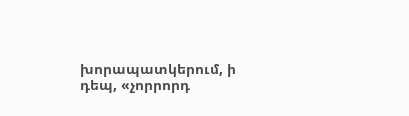խորապատկերում, ի դեպ, «չորրորդ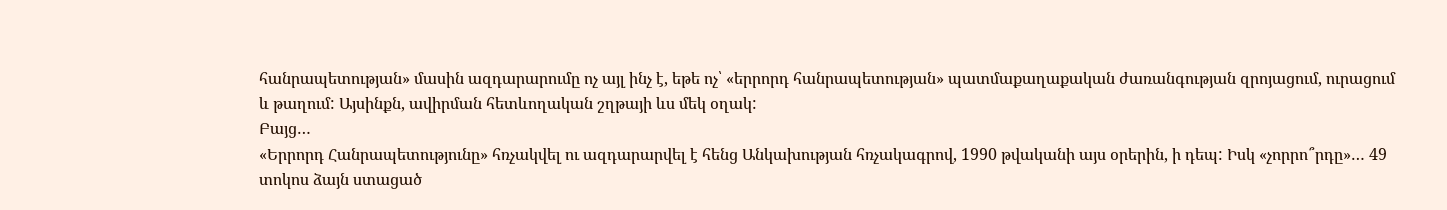հանրապետության» մասին ազդարարումը ոչ այլ ինչ է, եթե ոչ՝ «երրորդ հանրապետության» պատմաքաղաքական ժառանգության զրոյացում, ուրացում և թաղում: Այսինքն, ավիրման հետևողական շղթայի ևս մեկ օղակ:
Բայց…
«Երրորդ Հանրապետությունը» հռչակվել ու ազդարարվել է հենց Անկախության հռչակագրով, 1990 թվականի այս օրերին, ի դեպ: Իսկ «չորրո՞րդը»… 49 տոկոս ձայն ստացած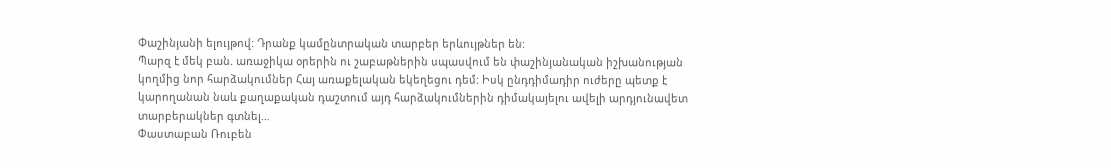Փաշինյանի ելույթով: Դրանք կամընտրական տարբեր երևույթներ են:
Պարզ է մեկ բան. առաջիկա օրերին ու շաբաթներին սպասվում են փաշինյանական իշխանության կողմից նոր հարձակումներ Հայ առաքելական եկեղեցու դեմ: Իսկ ընդդիմադիր ուժերը պետք է կարողանան նաև քաղաքական դաշտում այդ հարձակումներին դիմակայելու ավելի արդյունավետ տարբերակներ գտնել…
Փաստաբան Ռուբեն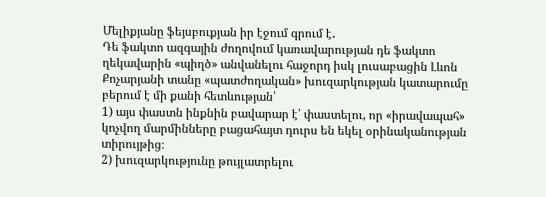Մելիքյանը ֆեյսբուքյան իր էջում գրում է․
Դե ֆակտո ազգային ժողովում կառավարության դե ֆակտո ղեկավարին «պիղծ» անվանելու հաջորդ իսկ լուսաբացին Լևոն Քոչարյանի տանը «պատժողական» խուզարկության կատարումը բերում է մի քանի հետևության՝
1) այս փաստն ինքնին բավարար է՝ փաստելու, որ «իրավապահ» կոչվող մարմինները բացահայտ դուրս են եկել օրինականության տիրույթից։
2) խուզարկությունը թույլատրելու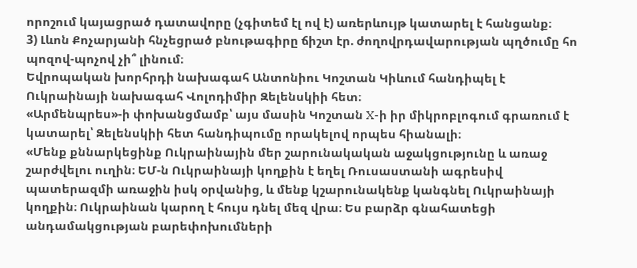որոշում կայացրած դատավորը (չգիտեմ էլ ով է) առերևույթ կատարել է հանցանք։
3) Լևոն Քոչարյանի հնչեցրած բնութագիրը ճիշտ էր. ժողովրդավարության պղծումը հո պոզով-պոչով չի՞ լինում։
Եվրոպական խորհրդի նախագահ Անտոնիու Կոշտան Կիևում հանդիպել է Ուկրաինայի նախագահ Վոլոդիմիր Զելենսկիի հետ։
«Արմենպրես»-ի փոխանցմամբ՝ այս մասին Կոշտան X-ի իր միկրոբլոգում գրառում է կատարել՝ Զելենսկիի հետ հանդիպումը որակելով որպես հիանալի։
«Մենք քննարկեցինք Ուկրաինային մեր շարունակական աջակցությունը և առաջ շարժվելու ուղին։ ԵՄ-ն Ուկրաինայի կողքին է եղել Ռուսաստանի ագրեսիվ պատերազմի առաջին իսկ օրվանից, և մենք կշարունակենք կանգնել Ուկրաինայի կողքին։ Ուկրաինան կարող է հույս դնել մեզ վրա։ Ես բարձր գնահատեցի անդամակցության բարեփոխումների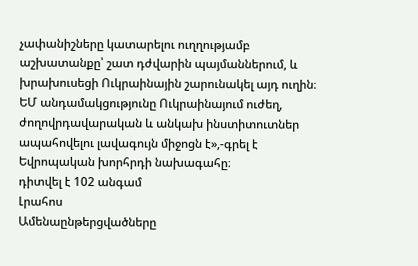չափանիշները կատարելու ուղղությամբ աշխատանքը՝ շատ դժվարին պայմաններում, և խրախուսեցի Ուկրաինային շարունակել այդ ուղին։ ԵՄ անդամակցությունը Ուկրաինայում ուժեղ, ժողովրդավարական և անկախ ինստիտուտներ ապահովելու լավագույն միջոցն է»,-գրել է Եվրոպական խորհրդի նախագահը։
դիտվել է 102 անգամ
Լրահոս
Ամենաընթերցվածները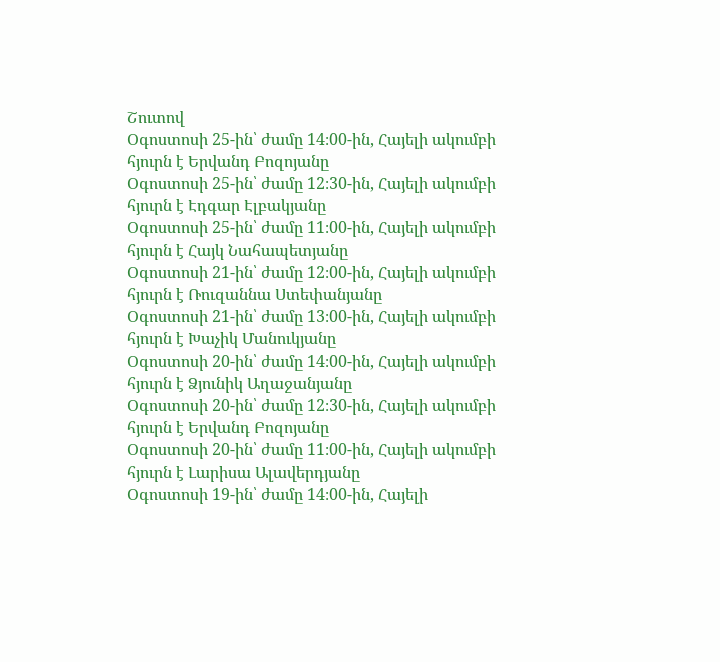Շուտով
Օգոստոսի 25-ին՝ ժամը 14։00-ին, Հայելի ակումբի հյուրն է Երվանդ Բոզոյանը
Օգոստոսի 25-ին՝ ժամը 12։30-ին, Հայելի ակումբի հյուրն է Էդգար Էլբակյանը
Օգոստոսի 25-ին՝ ժամը 11։00-ին, Հայելի ակումբի հյուրն է Հայկ Նահապետյանը
Օգոստոսի 21-ին՝ ժամը 12։00-ին, Հայելի ակումբի հյուրն է Ռուզաննա Ստեփանյանը
Օգոստոսի 21-ին՝ ժամը 13։00-ին, Հայելի ակումբի հյուրն է Խաչիկ Մանուկյանը
Օգոստոսի 20-ին՝ ժամը 14։00-ին, Հայելի ակումբի հյուրն է Ձյունիկ Աղաջանյանը
Օգոստոսի 20-ին՝ ժամը 12։30-ին, Հայելի ակումբի հյուրն է Երվանդ Բոզոյանը
Օգոստոսի 20-ին՝ ժամը 11։00-ին, Հայելի ակումբի հյուրն է Լարիսա Ալավերդյանը
Օգոստոսի 19-ին՝ ժամը 14։00-ին, Հայելի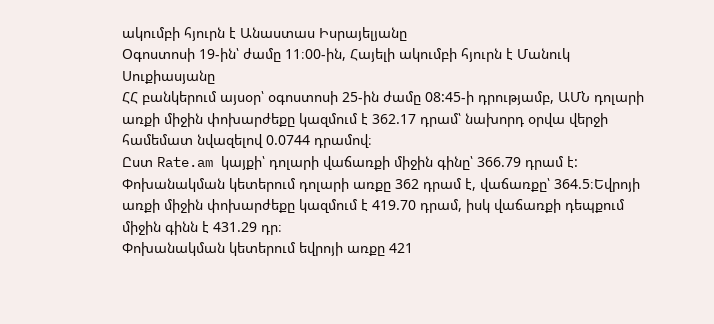ակումբի հյուրն է Անաստաս Իսրայելյանը
Օգոստոսի 19-ին՝ ժամը 11։00-ին, Հայելի ակումբի հյուրն է Մանուկ Սուքիասյանը
ՀՀ բանկերում այսօր՝ օգոստոսի 25-ին ժամը 08:45-ի դրությամբ, ԱՄՆ դոլարի առքի միջին փոխարժեքը կազմում է 362.17 դրամ՝ նախորդ օրվա վերջի համեմատ նվազելով 0.0744 դրամով։
Ըստ Rate.am կայքի՝ դոլարի վաճառքի միջին գինը՝ 366.79 դրամ է:
Փոխանակման կետերում դոլարի առքը 362 դրամ է, վաճառքը՝ 364.5։Եվրոյի առքի միջին փոխարժեքը կազմում է 419.70 դրամ, իսկ վաճառքի դեպքում միջին գինն է 431.29 դր։
Փոխանակման կետերում եվրոյի առքը 421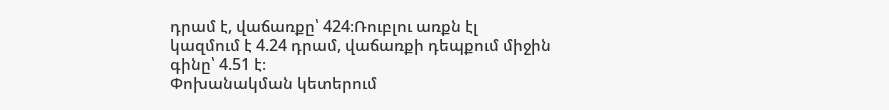դրամ է, վաճառքը՝ 424։Ռուբլու առքն էլ կազմում է 4.24 դրամ, վաճառքի դեպքում միջին գինը՝ 4.51 է։
Փոխանակման կետերում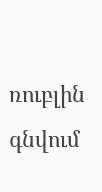ռուբլին գնվում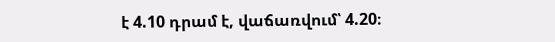է 4.10 դրամ է, վաճառվում՝ 4.20։